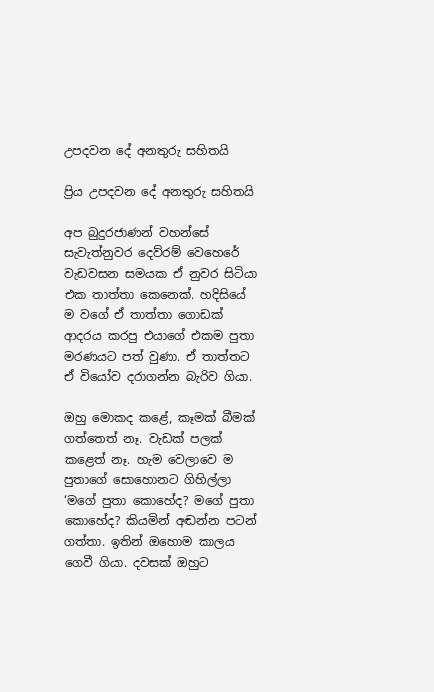උපදවන දේ අනතුරු සහිතයි

ප්‍රිය උපදවන දේ අනතුරු සහිතයි

අප බුදුරජාණන් වහන්සේ සැවැත්නුවර දෙව්රම් වෙහෙරේ වැඩවසන සමයක ඒ නුවර සිටියා එක තාත්තා කෙනෙක්. හදිසියේ ම වගේ ඒ තාත්තා ගොඩක් ආදරය කරපු එයාගේ එකම පුතා මරණයට පත් වුණා. ඒ තාත්තට ඒ වියෝව දරාගන්න බැරිව ගියා.

ඔහු මොකද කළේ, කෑමක් බීමක් ගත්තෙත් නෑ. වැඩක් පලක් කළෙත් නෑ. හැම වෙලාවෙ ම පුතාගේ සොහොනට ගිහිල්ලා ‘මගේ පුතා කොහේද? මගේ පුතා කොහේද? කියමින් අඬන්න පටන් ගත්තා. ඉතින් ඔහොම කාලය ගෙවී ගියා. දවසක් ඔහුට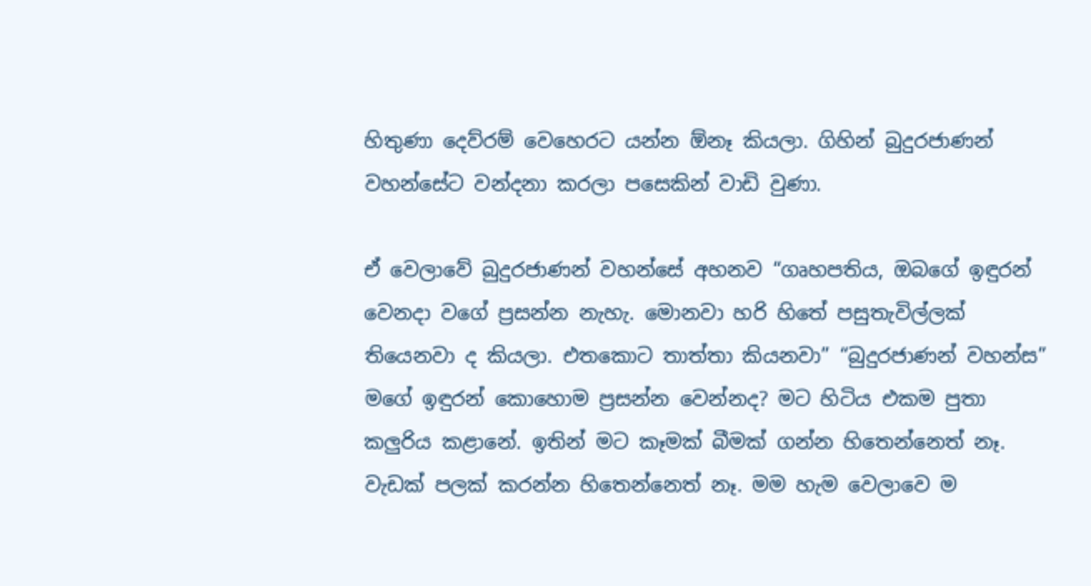හිතුණා දෙව්රම් වෙහෙරට යන්න ඕනෑ කියලා. ගිහින් බුදුරජාණන් වහන්සේට වන්දනා කරලා පසෙකින් වාඩි වුණා.

ඒ වෙලාවේ බුදුරජාණන් වහන්සේ අහනව “ගෘහපතිය, ඔබගේ ඉඳුරන් වෙනදා වගේ ප්‍රසන්න නැහැ. මොනවා හරි හිතේ පසුතැවිල්ලක් තියෙනවා ද කියලා. එතකොට තාත්තා කියනවා” “බුදුරජාණන් වහන්ස” මගේ ඉඳුරන් කොහොම ප්‍රසන්න වෙන්නද? මට හිටිය එකම පුතා කලුරිය කළානේ. ඉතින් මට කෑමක් බීමක් ගන්න හිතෙන්නෙත් නෑ. වැඩක් පලක් කරන්න හිතෙන්නෙත් නෑ. මම හැම වෙලාවෙ ම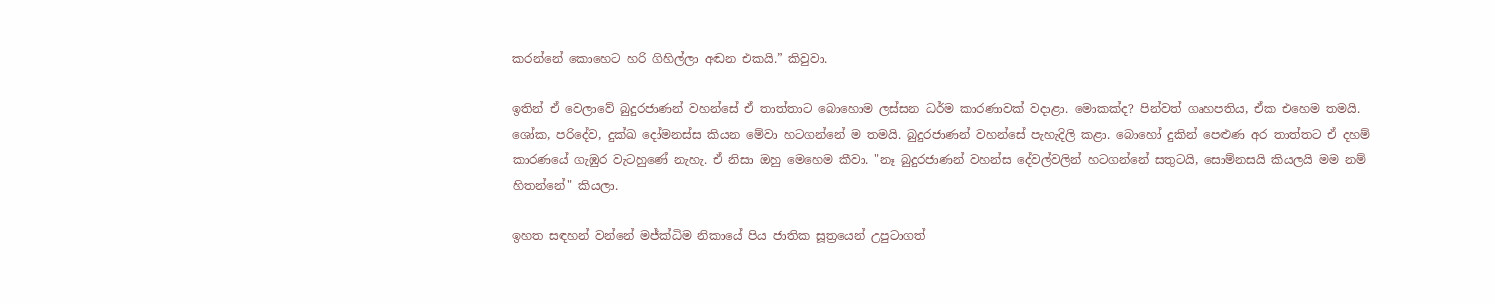කරන්නේ කොහෙට හරි ගිහිල්ලා අඬන එකයි.” කිවුවා.

ඉතින් ඒ වෙලාවේ බුදුරජාණන් වහන්සේ ඒ තාත්තාට බොහොම ලස්සන ධර්ම කාරණාවක් වදාළා. මොකක්ද? පින්වත් ගෘහපතිය, ඒක එහෙම තමයි. ශෝක, පරිදේව, දුක්ඛ දෝමනස්ස කියන මේවා හටගන්නේ ම තමයි. බුදුරජාණන් වහන්සේ පැහැදිලි කළා. බොහෝ දුකින් පෙළුණ අර තාත්තට ඒ දහම් කාරණයේ ගැඹුර වැටහුණේ නැහැ. ඒ නිසා ඔහු මෙහෙම කීවා. "නෑ බුදුරජාණන් වහන්ස දේවල්වලින් හටගන්නේ සතුටයි, සොම්නසයි කියලයි මම නම් හිතන්නේ" කියලා.

ඉහත සඳහන් වන්නේ මජ්ක්‍ධිම නිකායේ පිය ජාතික සූත්‍රයෙන් උපුටාගත්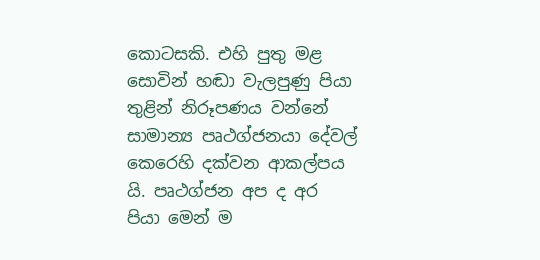කොටසකි. එහි පුතු මළ සොවින් හඬා වැලපුණු පියා තුළින් නිරූපණය වන්නේ සාමාන්‍ය පෘථග්ජනයා දේවල් කෙරෙහි දක්වන ආකල්පය යි. පෘථග්ජන අප ද අර පියා මෙන් ම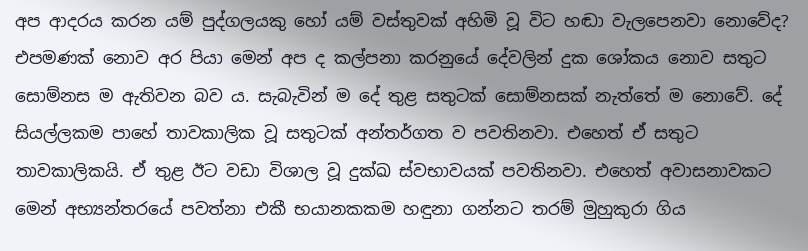අප ආදරය කරන යම් පුද්ගලයකු හෝ යම් වස්තුවක් අහිමි වූ විට හඬා වැලපෙනවා නොවේද? එපමණක් නොව අර පියා මෙන් අප ද කල්පනා කරනුයේ දේවලින් දුක ශෝකය නොව සතුට සොම්නස ම ඇතිවන බව ය. සැබැවින් ම දේ තුළ සතුටක් සොම්නසක් නැත්තේ ම නොවේ. දේ සියල්ලකම පාහේ තාවකාලික වූ සතුටක් අන්තර්ගත ව පවතිනවා. එහෙත් ඒ සතුට තාවකාලිකයි. ඒ තුළ ඊට වඩා විශාල වූ දුක්ඛ ස්වභාවයක් පවතිනවා. එහෙත් අවාසනාවකට මෙන් අභ්‍යන්තරයේ පවත්නා එකී භයානකකම හඳුනා ගන්නට තරම් මුහුකුරා ගිය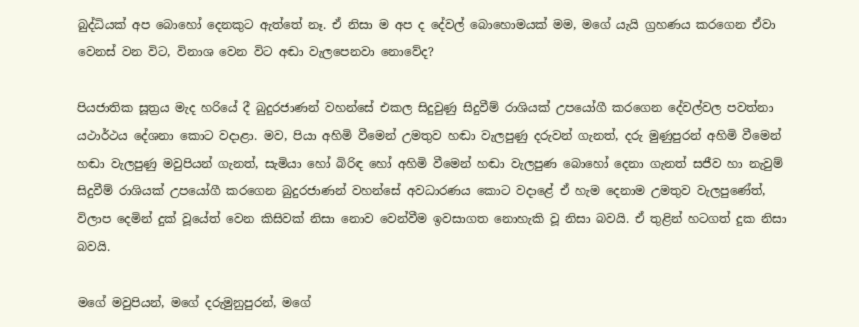බුද්ධියක් අප බොහෝ දෙනකුට ඇත්තේ නෑ. ඒ නිසා ම අප ද දේවල් බොහොමයක් මම, මගේ යැයි ග්‍රහණය කරගෙන ඒවා වෙනස් වන විට, විනාශ වෙන විට අඬා වැලපෙනවා නොවේද?

පියජාතික සූත්‍රය මැද හරියේ දී බුදුරජාණන් වහන්සේ එකල සිදුවුණු සිදුවීම් රාශියක් උපයෝගී කරගෙන දේවල්වල පවත්නා යථාර්ථය දේශනා කොට වදාළා. මව, පියා අහිමි වීමෙන් උමතුව හඬා වැලපුණු දරුවන් ගැනත්, දරු මුණුපුරන් අහිමි වීමෙන් හඬා වැලපුණු මවුපියන් ගැනත්, සැමියා හෝ බිරිඳ හෝ අහිමි වීමෙන් හඬා වැලපුණ බොහෝ දෙනා ගැනත් සජීව හා නැවුම් සිදුවීම් රාශියක් උපයෝගී කරගෙන බුදුරජාණන් වහන්සේ අවධාරණය කොට වදාළේ ඒ හැම දෙනාම උමතුව වැලපුණේත්, විලාප දෙමින් දුක් වූයේත් වෙන කිසිවක් නිසා නොව වෙන්වීම ඉවසාගත නොහැකි වූ නිසා බවයි. ඒ තුළින් හටගත් දුක නිසා බවයි.

මගේ මවුපියන්, මගේ දරුමුනුපුරන්, මගේ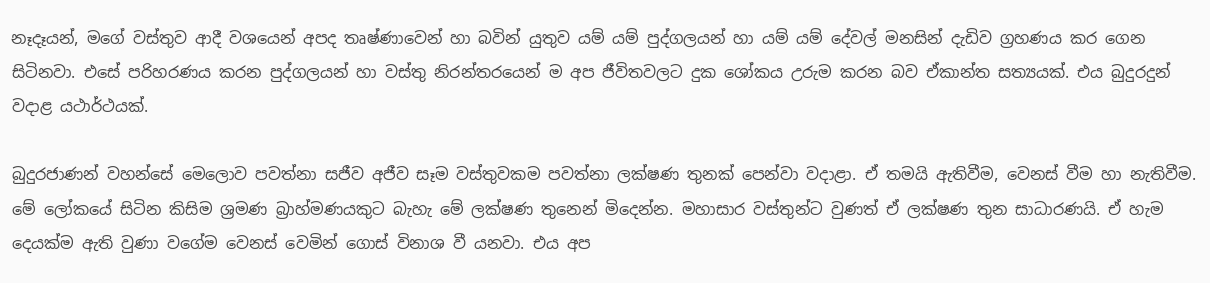නෑදෑයන්, මගේ වස්තුව ආදී වශයෙන් අපද තෘෂ්ණාවෙන් හා බවින් යුතුව යම් යම් පුද්ගලයන් හා යම් යම් දේවල් මනසින් දැඩිව ග්‍රහණය කර ගෙන සිටිනවා. එසේ පරිහරණය කරන පුද්ගලයන් හා වස්තු නිරන්තරයෙන් ම අප ජීවිතවලට දුක ශෝකය උරුම කරන බව ඒකාන්ත සත්‍යයක්. එය බුදුරදුන් වදාළ යථාර්ථයක්.

බුදුරජාණන් වහන්සේ මෙලොව පවත්නා සජීව අජීව සෑම වස්තුවකම පවත්නා ලක්ෂණ තුනක් පෙන්වා වදාළා. ඒ තමයි ඇතිවීම, වෙනස් වීම හා නැතිවීම. මේ ලෝකයේ සිටින කිසිම ශ්‍රමණ බ්‍රාහ්මණයකුට බැහැ මේ ලක්ෂණ තුනෙන් මිදෙන්න. මහාසාර වස්තුන්ට වුණත් ඒ ලක්ෂණ තුන සාධාරණයි. ඒ හැම දෙයක්ම ඇති වුණා වගේම වෙනස් වෙමින් ගොස් විනාශ වී යනවා. එය අප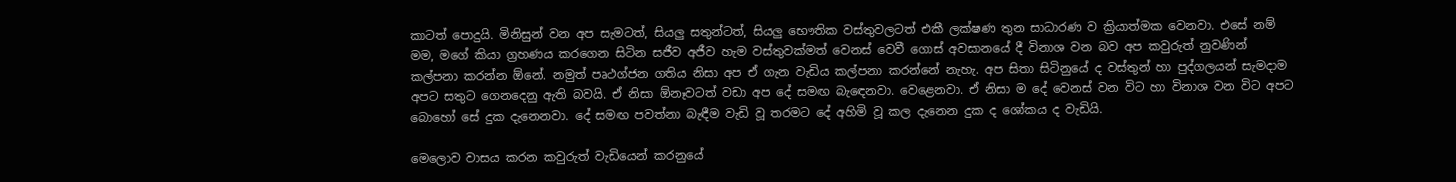කාටත් පොදුයි. මිනිසුන් වන අප සැමටත්, සියලු සතුන්ටත්, සියලු භෞතික වස්තුවලටත් එකී ලක්ෂණ තුන සාධාරණ ව ක්‍රියාත්මක වෙනවා. එසේ නම් මම, මගේ කියා ග්‍රහණය කරගෙන සිටින සජීව අජීව හැම වස්තුවක්මත් වෙනස් වෙවී ගොස් අවසානයේ දී විනාශ වන බව අප කවුරුත් නුවණින් කල්පනා කරන්න ඕනේ. නමුත් පෘථග්ජන ගතිය නිසා අප ඒ ගැන වැඩිය කල්පනා කරන්නේ නැහැ. අප සිතා සිටිනුයේ ද වස්තුන් හා පුද්ගලයන් සැමදාම අපට සතුට ගෙනදෙනු ඇති බවයි. ඒ නිසා ඕනෑවටත් වඩා අප දේ සමඟ බැඳෙනවා. වෙළෙනවා. ඒ නිසා ම දේ වෙනස් වන විට හා විනාශ වන විට අපට බොහෝ සේ දුක දැනෙනවා. දේ සමඟ පවත්නා බැඳීම වැඩි වූ තරමට දේ අහිමි වූ කල දැනෙන දුක ද ශෝකය ද වැඩියි.

මෙලොව වාසය කරන කවුරුත් වැඩියෙන් කරනුයේ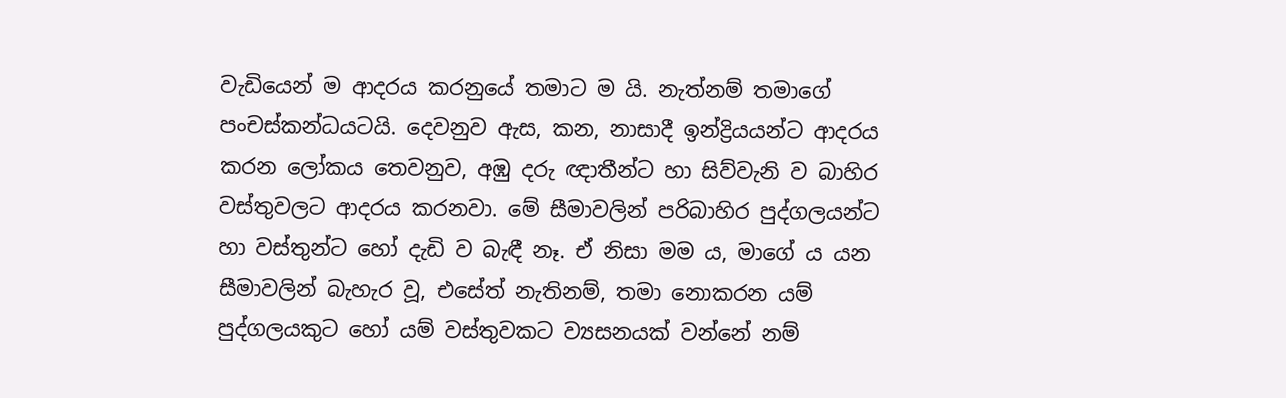වැඩියෙන් ම ආදරය කරනුයේ තමාට ම යි. නැත්නම් තමාගේ පංචස්කන්ධයටයි. දෙවනුව ඇස, කන, නාසාදී ඉන්ද්‍රියයන්ට ආදරය කරන ලෝකය තෙවනුව, අඹු දරු ඥාතීන්ට හා සිව්වැනි ව බාහිර වස්තුවලට ආදරය කරනවා. මේ සීමාවලින් පරිබාහිර පුද්ගලයන්ට හා වස්තුන්ට හෝ දැඩි ව බැඳී නෑ. ඒ නිසා මම ය, මාගේ ය යන සීමාවලින් බැහැර වූ, එසේත් නැතිනම්, තමා නොකරන යම් පුද්ගලයකුට හෝ යම් වස්තුවකට ව්‍යසනයක් වන්නේ නම්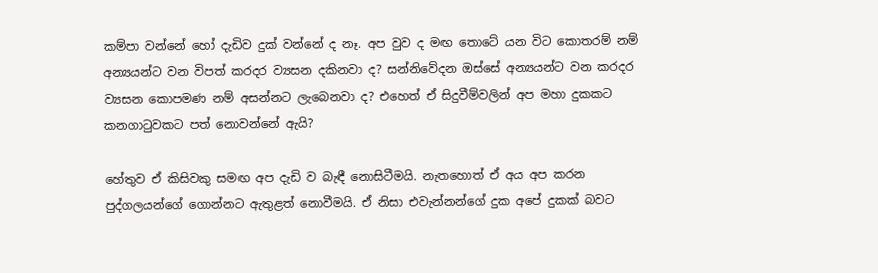කම්පා වන්නේ හෝ දැඩිව දුක් වන්නේ ද නෑ. අප වුව ද මඟ තොටේ යන විට කොතරම් නම් අන්‍යයන්ට වන විපත් කරදර ව්‍යසන දකිනවා ද? සන්නිවේදන ඔස්සේ අන්‍යයන්ට වන කරදර ව්‍යසන කොපමණ නම් අසන්නට ලැබෙනවා ද? එහෙත් ඒ සිදුවීම්වලින් අප මහා දුකකට කනගාටුවකට පත් නොවන්නේ ඇයි?

හේතුව ඒ කිසිවකු සමඟ අප දැඩි ව බැඳී නොසිටීමයි. නැතහොත් ඒ අය අප කරන පුද්ගලයන්ගේ ගොන්නට ඇතුළත් නොවීමයි. ඒ නිසා එවැන්නන්ගේ දුක අපේ දුකක් බවට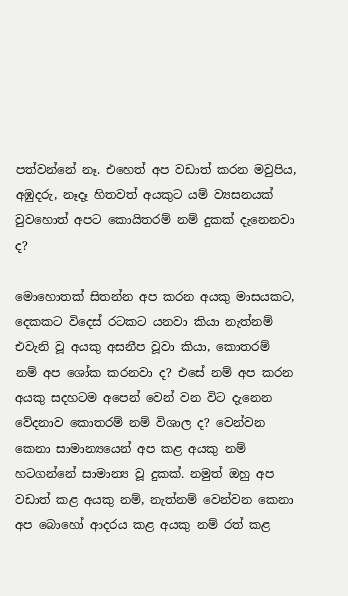පත්වන්නේ නෑ. එහෙත් අප වඩාත් කරන මවුපිය, අඹුදරු, නෑදෑ හිතවත් අයකුට යම් ව්‍යසනයක් වුවහොත් අපට කොයිතරම් නම් දුකක් දැනෙනවා ද?

මොහොතක් සිතන්න අප කරන අයකු මාසයකට, දෙකකට විදෙස් රටකට යනවා කියා නැත්නම් එවැනි වූ අයකු අසනීප වූවා කියා, කොතරම් නම් අප ශෝක කරනවා ද? එසේ නම් අප කරන අයකු සදහටම අපෙන් වෙන් වන විට දැනෙන වේදනාව කොතරම් නම් විශාල ද? වෙන්වන කෙනා සාමාන්‍යයෙන් අප කළ අයකු නම් හටගන්නේ සාමාන්‍ය වූ දුකක්. නමුත් ඔහු අප වඩාත් කළ අයකු නම්, නැත්නම් වෙන්වන කෙනා අප බොහෝ ආදරය කළ අයකු නම් රත් කළ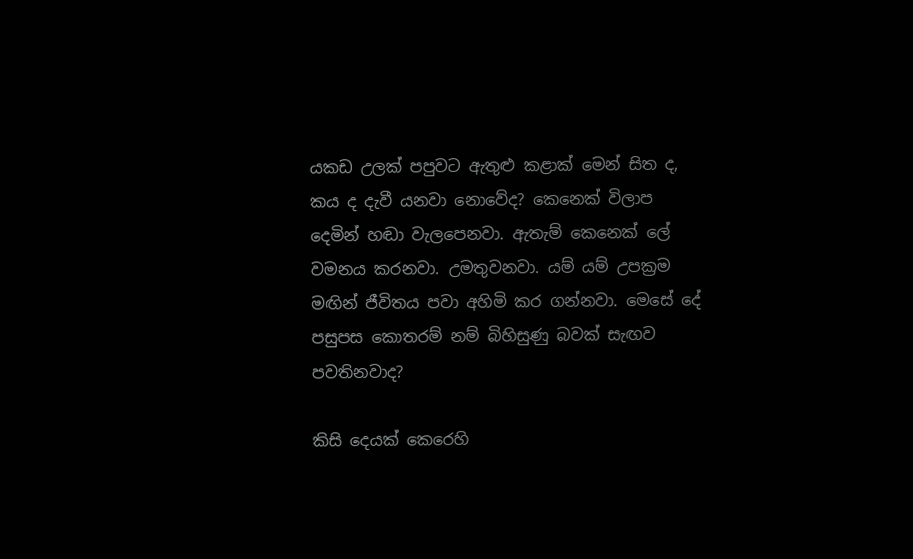යකඩ උලක් පපුවට ඇතුළු කළාක් මෙන් සිත ද, කය ද දැවී යනවා නොවේද? කෙනෙක් විලාප දෙමින් හඬා වැලපෙනවා. ඇතැම් කෙනෙක් ලේ වමනය කරනවා. උමතුවනවා. යම් යම් උපක්‍රම මඟින් ජීවිතය පවා අහිමි කර ගන්නවා. මෙසේ දේ පසුපස කොතරම් නම් බිහිසුණු බවක් සැඟව පවතිනවාද?

කිසි දෙයක් කෙරෙහි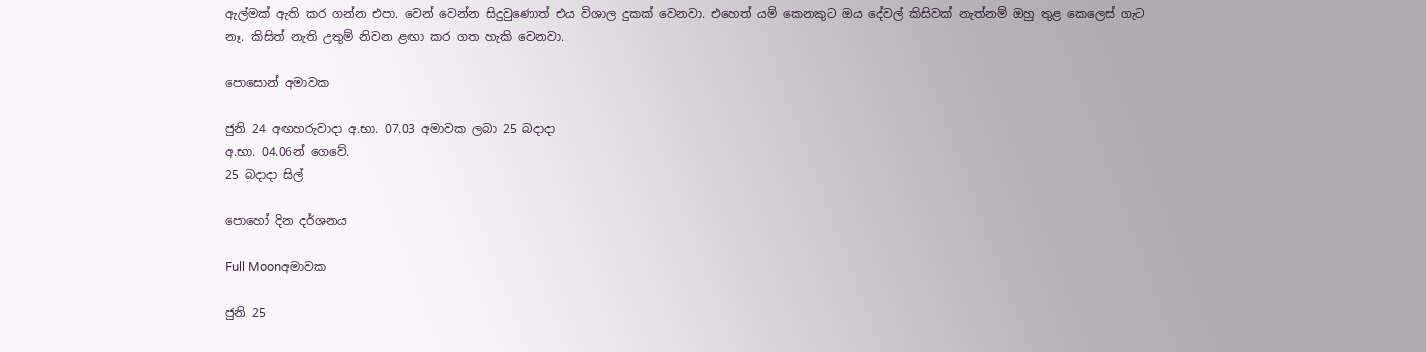ඇල්මක් ඇති කර ගන්න එපා. වෙන් වෙන්න සිදුවුණොත් එය විශාල දුකක් වෙනවා. එහෙත් යම් කෙනකුට ඔය දේවල් කිසිවක් නැත්නම් ඔහු තුළ කෙලෙස් ගැට නෑ. කිසිත් නැති උතුම් නිවන ළඟා කර ගත හැකි වෙනවා.

පොසොන් අමාවක

ජුනි 24 අඟහරුවාදා අ.භා. 07.03 අමාවක ලබා 25 බදාදා
අ.භා. 04.06න් ගෙවේ.
25 බදාදා සිල්

පොහෝ දින දර්ශනය

Full Moonඅමාවක

ජුනි 25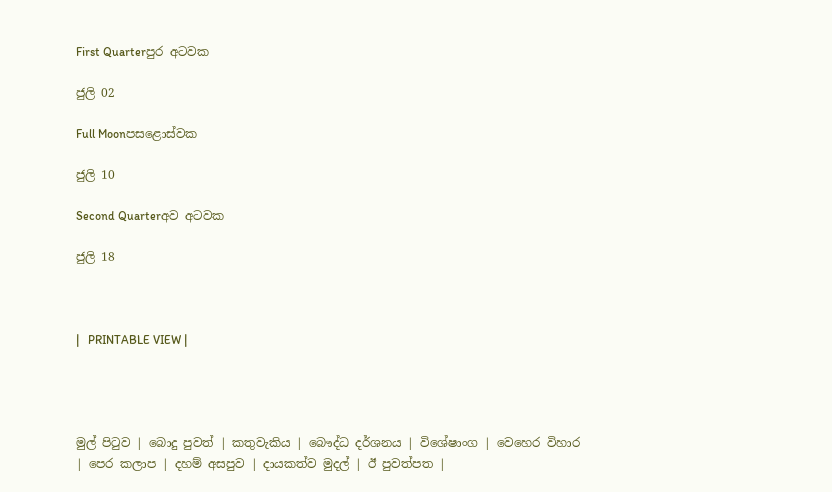First Quarterපුර අටවක

ජුලි 02

Full Moonපසළොස්වක

ජුලි 10

Second Quarterඅව අටවක

ජුලි 18



|   PRINTABLE VIEW |




මුල් පිටුව | බොදු පුවත් | කතුවැකිය | බෞද්ධ දර්ශනය | විශේෂාංග | වෙහෙර විහාර | පෙර කලාප | දහම් අසපුව | දායකත්ව මුදල් | ඊ පුවත්පත |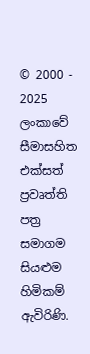© 2000 - 2025 ලංකාවේ සීමාසහිත එක්සත් ප්‍රවෘත්ති පත්‍ර සමාගම
සියළුම හිමිකම් ඇවිරිණි.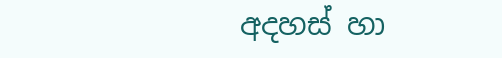අදහස් හා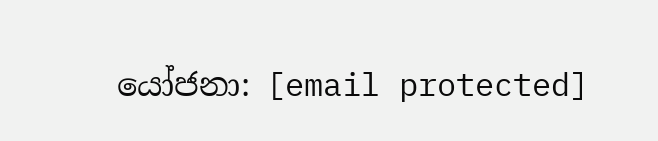යෝජනා: [email protected]